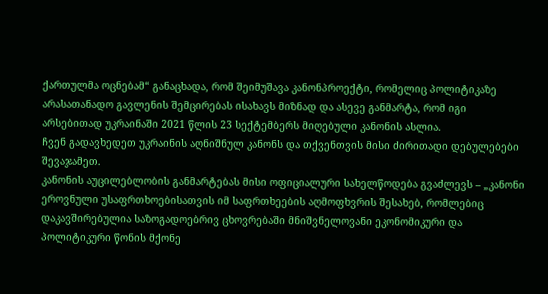ქართულმა ოცნებამ“ განაცხადა, რომ შეიმუშავა კანონპროექტი, რომელიც პოლიტიკაზე არასათანადო გავლენის შემცირებას ისახავს მიზნად და ასევე განმარტა, რომ იგი არსებითად უკრაინაში 2021 წლის 23 სექტემბერს მიღებული კანონის ასლია.
ჩვენ გადავხედეთ უკრაინის აღნიშნულ კანონს და თქვენთვის მისი ძირითადი დებულებები შევაჯამეთ.
კანონის აუცილებლობის განმარტებას მისი ოფიციალური სახელწოდება გვაძლევს – „კანონი ეროვნული უსაფრთხოებისათვის იმ საფრთხეების აღმოფხვრის შესახებ, რომლებიც დაკავშირებულია საზოგადოებრივ ცხოვრებაში მნიშვნელოვანი ეკონომიკური და პოლიტიკური წონის მქონე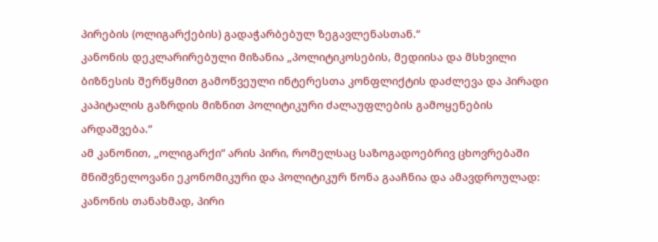პირების (ოლიგარქების) გადაჭარბებულ ზეგავლენასთან.“
კანონის დეკლარირებული მიზანია „პოლიტიკოსების, მედიისა და მსხვილი ბიზნესის შერწყმით გამოწვეული ინტერესთა კონფლიქტის დაძლევა და პირადი კაპიტალის გაზრდის მიზნით პოლიტიკური ძალაუფლების გამოყენების არდაშვება.“
ამ კანონით, „ოლიგარქი“ არის პირი, რომელსაც საზოგადოებრივ ცხოვრებაში მნიშვნელოვანი ეკონომიკური და პოლიტიკურ წონა გააჩნია და ამავდროულად:
კანონის თანახმად, პირი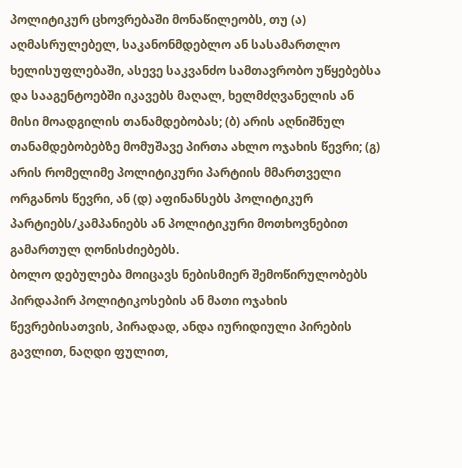პოლიტიკურ ცხოვრებაში მონაწილეობს, თუ (ა) აღმასრულებელ, საკანონმდებლო ან სასამართლო ხელისუფლებაში, ასევე საკვანძო სამთავრობო უწყებებსა და სააგენტოებში იკავებს მაღალ, ხელმძღვანელის ან მისი მოადგილის თანამდებობას; (ბ) არის აღნიშნულ თანამდებობებზე მომუშავე პირთა ახლო ოჯახის წევრი; (გ) არის რომელიმე პოლიტიკური პარტიის მმართველი ორგანოს წევრი, ან (დ) აფინანსებს პოლიტიკურ პარტიებს/კამპანიებს ან პოლიტიკური მოთხოვნებით გამართულ ღონისძიებებს.
ბოლო დებულება მოიცავს ნებისმიერ შემოწირულობებს პირდაპირ პოლიტიკოსების ან მათი ოჯახის წევრებისათვის, პირადად, ანდა იურიდიული პირების გავლით, ნაღდი ფულით,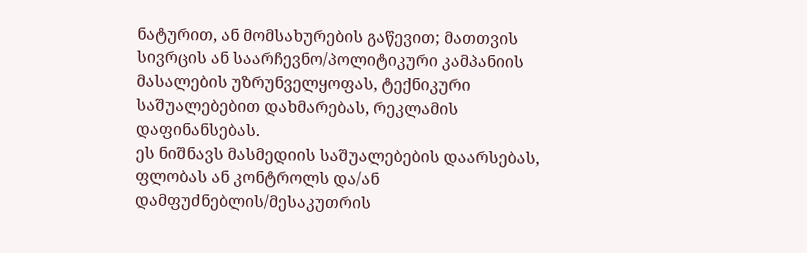ნატურით, ან მომსახურების გაწევით; მათთვის სივრცის ან საარჩევნო/პოლიტიკური კამპანიის მასალების უზრუნველყოფას, ტექნიკური საშუალებებით დახმარებას, რეკლამის დაფინანსებას.
ეს ნიშნავს მასმედიის საშუალებების დაარსებას, ფლობას ან კონტროლს და/ან დამფუძნებლის/მესაკუთრის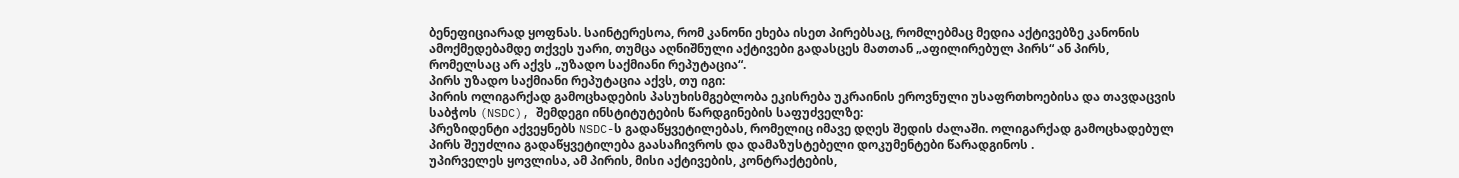ბენეფიციარად ყოფნას. საინტერესოა, რომ კანონი ეხება ისეთ პირებსაც, რომლებმაც მედია აქტივებზე კანონის ამოქმედებამდე თქვეს უარი, თუმცა აღნიშნული აქტივები გადასცეს მათთან „აფილირებულ პირს“ ან პირს, რომელსაც არ აქვს „უზადო საქმიანი რეპუტაცია“.
პირს უზადო საქმიანი რეპუტაცია აქვს, თუ იგი:
პირის ოლიგარქად გამოცხადების პასუხისმგებლობა ეკისრება უკრაინის ეროვნული უსაფრთხოებისა და თავდაცვის საბჭოს (NSDC), შემდეგი ინსტიტუტების წარდგინების საფუძველზე:
პრეზიდენტი აქვეყნებს NSDC-ს გადაწყვეტილებას, რომელიც იმავე დღეს შედის ძალაში. ოლიგარქად გამოცხადებულ პირს შეუძლია გადაწყვეტილება გაასაჩივროს და დამაზუსტებელი დოკუმენტები წარადგინოს .
უპირველეს ყოვლისა, ამ პირის, მისი აქტივების, კონტრაქტების,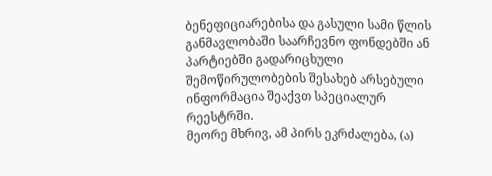ბენეფიციარებისა და გასული სამი წლის განმავლობაში საარჩევნო ფონდებში ან პარტიებში გადარიცხული შემოწირულობების შესახებ არსებული ინფორმაცია შეაქვთ სპეციალურ რეესტრში.
მეორე მხრივ, ამ პირს ეკრძალება, (ა)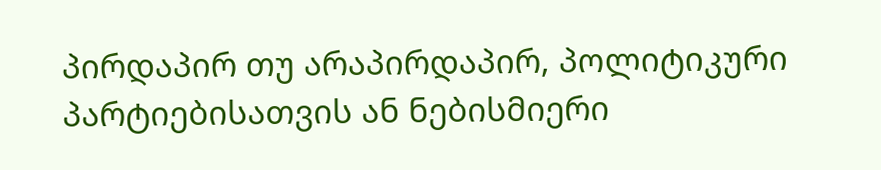პირდაპირ თუ არაპირდაპირ, პოლიტიკური პარტიებისათვის ან ნებისმიერი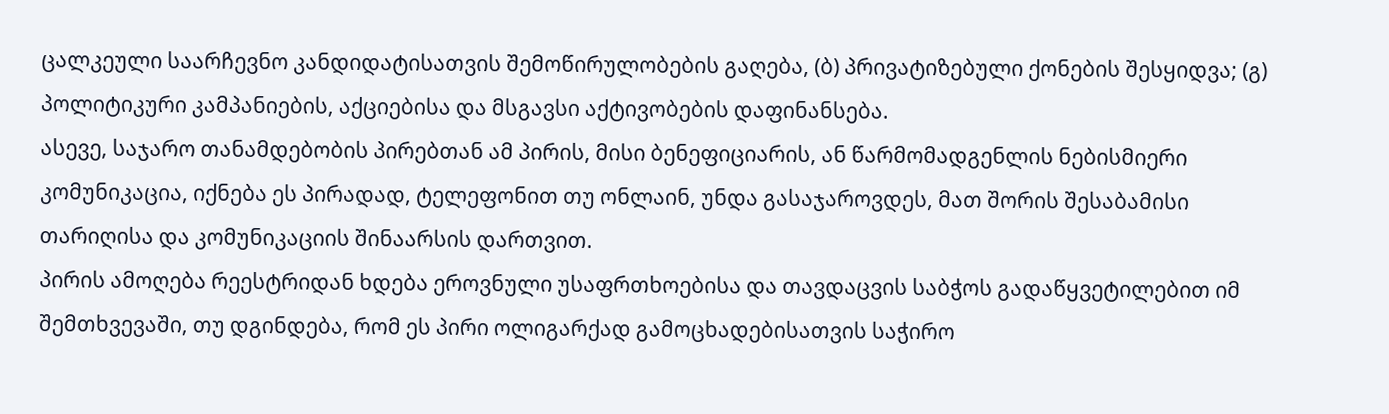ცალკეული საარჩევნო კანდიდატისათვის შემოწირულობების გაღება, (ბ) პრივატიზებული ქონების შესყიდვა; (გ) პოლიტიკური კამპანიების, აქციებისა და მსგავსი აქტივობების დაფინანსება.
ასევე, საჯარო თანამდებობის პირებთან ამ პირის, მისი ბენეფიციარის, ან წარმომადგენლის ნებისმიერი კომუნიკაცია, იქნება ეს პირადად, ტელეფონით თუ ონლაინ, უნდა გასაჯაროვდეს, მათ შორის შესაბამისი თარიღისა და კომუნიკაციის შინაარსის დართვით.
პირის ამოღება რეესტრიდან ხდება ეროვნული უსაფრთხოებისა და თავდაცვის საბჭოს გადაწყვეტილებით იმ შემთხვევაში, თუ დგინდება, რომ ეს პირი ოლიგარქად გამოცხადებისათვის საჭირო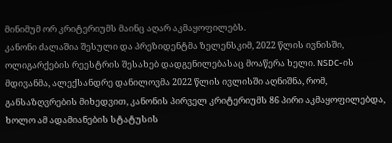მინიმუმ ორ კრიტერიუმს მაინც აღარ აკმაყოფილებს.
კანონი ძალაშია შესული და პრეზიდენტმა ზელენსკიმ, 2022 წლის ივნისში, ოლიგარქების რეესტრის შესახებ დადგენილებასაც მოაწერა ხელი. NSDC-ის მდივანმა, ალექსანდრე დანილოვმა 2022 წლის ივლისში აღნიშნა, რომ, განსაზღვრების მიხედვით, კანონის პირველ კრიტერიუმს 86 პირი აკმაყოფილებდა, ხოლო ამ ადამიანების სტატუსის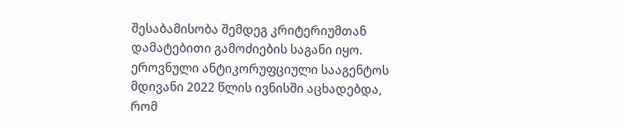შესაბამისობა შემდეგ კრიტერიუმთან დამატებითი გამოძიების საგანი იყო. ეროვნული ანტიკორუფციული სააგენტოს მდივანი 2022 წლის ივნისში აცხადებდა, რომ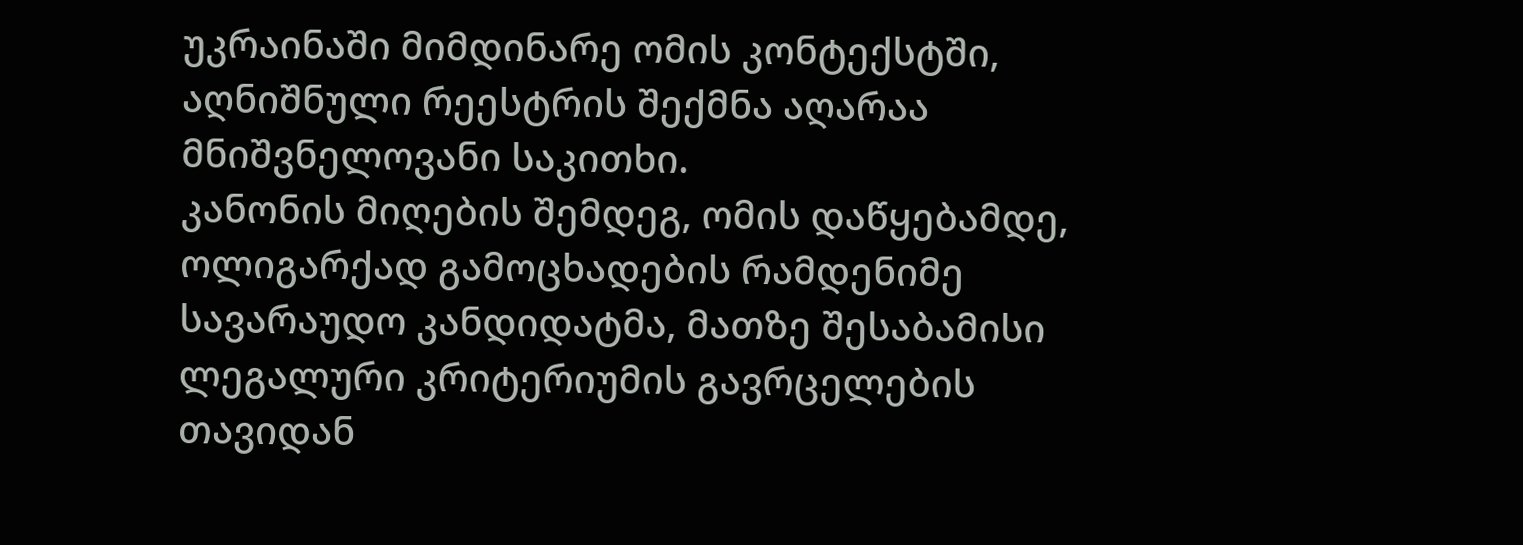უკრაინაში მიმდინარე ომის კონტექსტში, აღნიშნული რეესტრის შექმნა აღარაა მნიშვნელოვანი საკითხი.
კანონის მიღების შემდეგ, ომის დაწყებამდე, ოლიგარქად გამოცხადების რამდენიმე სავარაუდო კანდიდატმა, მათზე შესაბამისი ლეგალური კრიტერიუმის გავრცელების თავიდან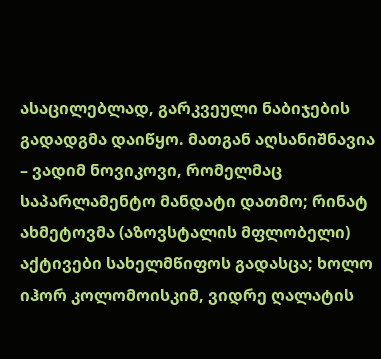ასაცილებლად, გარკვეული ნაბიჯების გადადგმა დაიწყო. მათგან აღსანიშნავია – ვადიმ ნოვიკოვი, რომელმაც საპარლამენტო მანდატი დათმო; რინატ ახმეტოვმა (აზოვსტალის მფლობელი) აქტივები სახელმწიფოს გადასცა; ხოლო იჰორ კოლომოისკიმ, ვიდრე ღალატის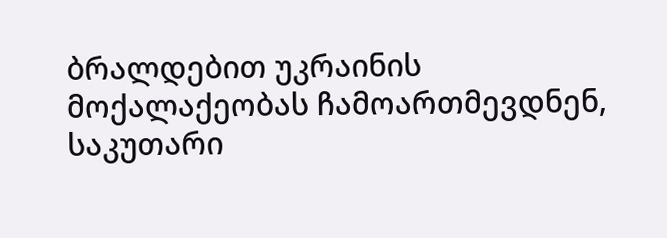ბრალდებით უკრაინის მოქალაქეობას ჩამოართმევდნენ, საკუთარი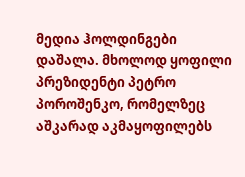მედია ჰოლდინგები დაშალა. მხოლოდ ყოფილი პრეზიდენტი პეტრო პოროშენკო, რომელზეც აშკარად აკმაყოფილებს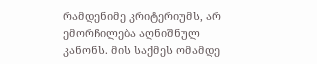რამდენიმე კრიტერიუმს, არ ემორჩილება აღნიშნულ კანონს. მის საქმეს ომამდე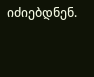იძიებდნენ.